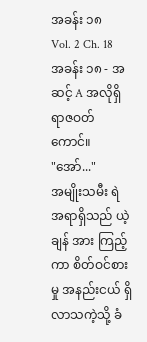အခန်း ၁၈
Vol. 2 Ch. 18
အခန်း ၁၈ - အဆင့် A အလိုရှိ ရာဇဝတ်ကောင်။
"အော်..."
အမျိုးသမီး ရဲအရာရှိသည် ယဲ့ချန် အား ကြည့်ကာ စိတ်ဝင်စားမှု အနည်းငယ် ရှိလာသကဲ့သို့ ခံ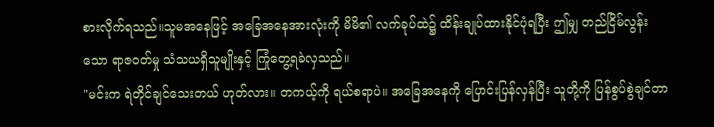စားလိုက်ရသည်။သူမအနေဖြင့် အခြေအနေအားလုံးကို မိမိ၏ လက်ခုပ်ထဲ၌ ထိန်းချုပ်ထားနိုင်ပုံရပြီး ဤမျှ တည်ငြိမ်လွန်းသော ရာဇဝတ်မှု သံသယရှိသူမျိုးနှင့် ကြုံတွေ့ရခဲလှသည်။
"မင်းက ရဲတိုင်ချင်သေးတယ် ဟုတ်လား။ တကယ့်ကို ရယ်စရာပဲ။ အခြေအနေကို ပြောင်းပြန်လှန်ပြီး သူတို့ကို ပြန်စွပ်စွဲချင်တာ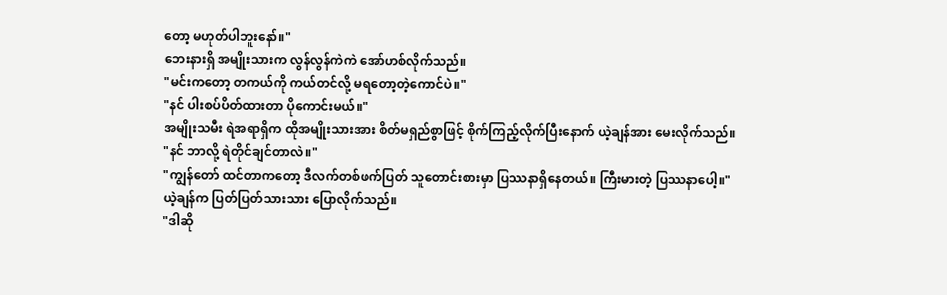တော့ မဟုတ်ပါဘူးနော်။"
ဘေးနားရှိ အမျိုးသားက လွန်လွန်ကဲကဲ အော်ဟစ်လိုက်သည်။
"မင်းကတော့ တကယ်ကို ကယ်တင်လို့ မရတော့တဲ့ကောင်ပဲ။"
"နင် ပါးစပ်ပိတ်ထားတာ ပိုကောင်းမယ်။"
အမျိုးသမီး ရဲအရာရှိက ထိုအမျိုးသားအား စိတ်မရှည်စွာဖြင့် စိုက်ကြည့်လိုက်ပြီးနောက် ယဲ့ချန်အား မေးလိုက်သည်။
"နင် ဘာလို့ ရဲတိုင်ချင်တာလဲ။"
"ကျွန်တော် ထင်တာကတော့ ဒီလက်တစ်ဖက်ပြတ် သူတောင်းစားမှာ ပြဿနာရှိနေတယ်။ ကြီးမားတဲ့ ပြဿနာပေါ့။"
ယဲ့ချန်က ပြတ်ပြတ်သားသား ပြောလိုက်သည်။
"ဒါဆို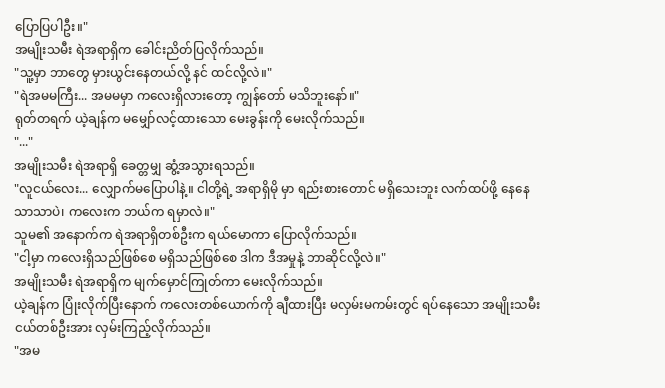ပြောပြပါဦး။"
အမျိုးသမီး ရဲအရာရှိက ခေါင်းညိတ်ပြလိုက်သည်။
"သူ့မှာ ဘာတွေ မှားယွင်းနေတယ်လို့ နင် ထင်လို့လဲ။"
"ရဲအမမကြီး... အမမမှာ ကလေးရှိလားတော့ ကျွန်တော် မသိဘူးနော်။"
ရုတ်တရက် ယဲ့ချန်က မမျှော်လင့်ထားသော မေးခွန်းကို မေးလိုက်သည်။
"..."
အမျိုးသမီး ရဲအရာရှိ ခေတ္တမျှ ဆွံ့အသွားရသည်။
"လူငယ်လေး... လျှောက်မပြောပါနဲ့။ ငါတို့ရဲ့ အရာရှိမို မှာ ရည်းစားတောင် မရှိသေးဘူး လက်ထပ်ဖို့ နေနေသာသာပဲ၊ ကလေးက ဘယ်က ရမှာလဲ။"
သူမ၏ အနောက်က ရဲအရာရှိတစ်ဦးက ရယ်မောကာ ပြောလိုက်သည်။
"ငါ့မှာ ကလေးရှိသည်ဖြစ်စေ မရှိသည်ဖြစ်စေ ဒါက ဒီအမှုနဲ့ ဘာဆိုင်လို့လဲ။"
အမျိုးသမီး ရဲအရာရှိက မျက်မှောင်ကြုတ်ကာ မေးလိုက်သည်။
ယဲ့ချန်က ပြုံးလိုက်ပြီးနောက် ကလေးတစ်ယောက်ကို ချီထားပြီး မလှမ်းမကမ်းတွင် ရပ်နေသော အမျိုးသမီးငယ်တစ်ဦးအား လှမ်းကြည့်လိုက်သည်။
"အမ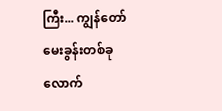ကြီး... ကျွန်တော် မေးခွန်းတစ်ခုလောက်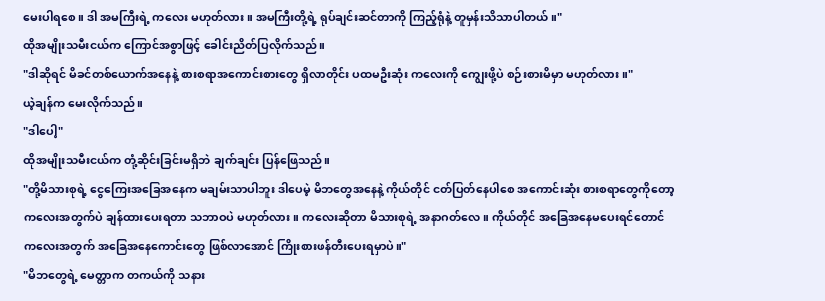မေးပါရစေ။ ဒါ အမကြီးရဲ့ ကလေး မဟုတ်လား။ အမကြီးတို့ရဲ့ ရုပ်ချင်းဆင်တာကို ကြည့်ရုံနဲ့ တူမှန်းသိသာပါတယ်။"
ထိုအမျိုးသမီးငယ်က ကြောင်အစွာဖြင့် ခေါင်းညိတ်ပြလိုက်သည်။
"ဒါဆိုရင် မိခင်တစ်ယောက်အနေနဲ့ စားစရာအကောင်းစားတွေ ရှိလာတိုင်း ပထမဦးဆုံး ကလေးကို ကျွေးဖို့ပဲ စဉ်းစားမိမှာ မဟုတ်လား။"
ယဲ့ချန်က မေးလိုက်သည်။
"ဒါပေါ့"
ထိုအမျိုးသမီးငယ်က တုံ့ဆိုင်းခြင်းမရှိဘဲ ချက်ချင်း ပြန်ဖြေသည်။
"တို့မိသားစုရဲ့ ငွေကြေးအခြေအနေက မချမ်းသာပါဘူး ဒါပေမဲ့ မိဘတွေအနေနဲ့ ကိုယ်တိုင် ငတ်ပြတ်နေပါစေ အကောင်းဆုံး စားစရာတွေကိုတော့ ကလေးအတွက်ပဲ ချန်ထားပေးရတာ သဘာဝပဲ မဟုတ်လား။ ကလေးဆိုတာ မိသားစုရဲ့ အနာဂတ်လေ။ ကိုယ်တိုင် အခြေအနေမပေးရင်တောင် ကလေးအတွက် အခြေအနေကောင်းတွေ ဖြစ်လာအောင် ကြိုးစားဖန်တီးပေးရမှာပဲ။"
"မိဘတွေရဲ့ မေတ္တာက တကယ်ကို သနား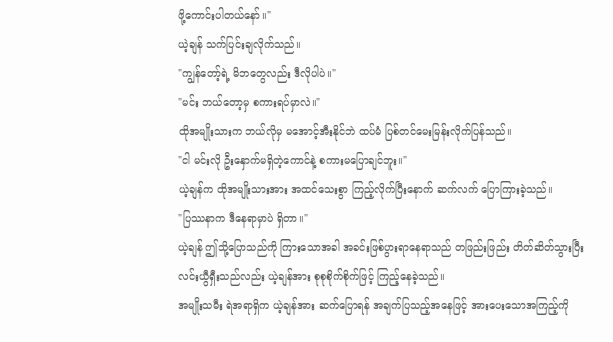ဖို့ကောင်းပါတယ်နော်။"
ယဲ့ချန် သက်ပြင်းချလိုက်သည်။
"ကျွန်တော့်ရဲ့ မိဘတွေလည်း ဒီလိုပါပဲ။"
"မင်း ဘယ်တော့မှ စကားရပ်မှာလဲ။"
ထိုအမျိုးသားက ဘယ်လိုမှ မအောင့်အီးနိုင်ဘဲ ထပ်မံ ပြစ်တင်မေးမြန်းလိုက်ပြန်သည်။
"ငါ မင်းလို ဦးနှောက်မရှိတဲ့ကောင်နဲ့ စကားမပြောချင်ဘူး။"
ယဲ့ချန်က ထိုအမျိုးသားအား အထင်သေးစွာ ကြည့်လိုက်ပြီးနောက် ဆက်လက် ပြောကြားခဲ့သည်။
"ပြဿနာက ဒီနေရာမှာပဲ ရှိတာ။"
ယဲ့ချန် ဤသို့ပြောသည်ကို ကြားသောအခါ အခင်းဖြစ်ပွားရာနေရာသည် တဖြည်းဖြည်း တိတ်ဆိတ်သွားပြီး လင်းယွီရှီးသည်လည်း ယဲ့ချန်အား စုစုစိုက်စိုက်ဖြင့် ကြည့်နေခဲ့သည်။
အမျိုးသမီး ရဲအရာရှိက ယဲ့ချန်အား ဆက်ပြောရန် အချက်ပြသည့်အနေဖြင့် အားပေးသောအကြည့်ကို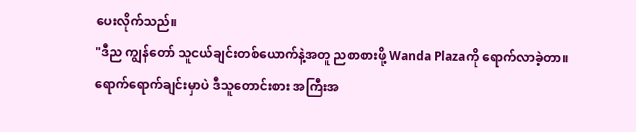ပေးလိုက်သည်။
"ဒီည ကျွန်တော် သူငယ်ချင်းတစ်ယောက်နဲ့အတူ ညစာစားဖို့ Wanda Plazaကို ရောက်လာခဲ့တာ။ ရောက်ရောက်ချင်းမှာပဲ ဒီသူတောင်းစား အကြီးအ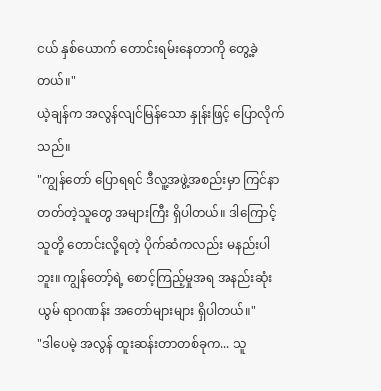ငယ် နှစ်ယောက် တောင်းရမ်းနေတာကို တွေ့ခဲ့တယ်။"
ယဲ့ချန်က အလွန်လျင်မြန်သော နှုန်းဖြင့် ပြောလိုက်သည်။
"ကျွန်တော် ပြောရရင် ဒီလူ့အဖွဲ့အစည်းမှာ ကြင်နာတတ်တဲ့သူတွေ အများကြီး ရှိပါတယ်။ ဒါကြောင့် သူတို့ တောင်းလို့ရတဲ့ ပိုက်ဆံကလည်း မနည်းပါဘူး။ ကျွန်တော့်ရဲ့ စောင့်ကြည့်မှုအရ အနည်းဆုံး ယွမ် ရာဂဏန်း အတော်များများ ရှိပါတယ်။"
"ဒါပေမဲ့ အလွန် ထူးဆန်းတာတစ်ခုက... သူ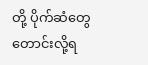တို့ ပိုက်ဆံတွေ တောင်းလို့ရ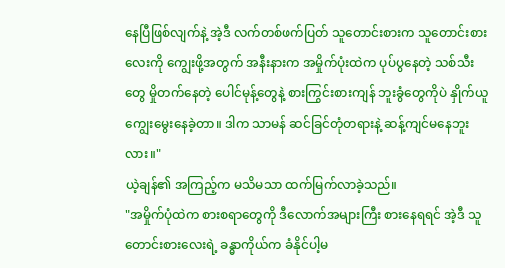နေပြီဖြစ်လျက်နဲ့ အဲ့ဒီ လက်တစ်ဖက်ပြတ် သူတောင်းစားက သူတောင်းစားလေးကို ကျွေးဖို့အတွက် အနီးနားက အမှိုက်ပုံးထဲက ပုပ်ပွနေတဲ့ သစ်သီးတွေ မှိုတက်နေတဲ့ ပေါင်မုန့်တွေနဲ့ စားကြွင်းစားကျန် ဘူးခွံတွေကိုပဲ နှိုက်ယူကျွေးမွေးနေခဲ့တာ။ ဒါက သာမန် ဆင်ခြင်တုံတရားနဲ့ ဆန့်ကျင်မနေဘူးလား။"
ယဲ့ချန်၏ အကြည့်က မသိမသာ ထက်မြက်လာခဲ့သည်။
"အမှိုက်ပုံထဲက စားစရာတွေကို ဒီလောက်အများကြီး စားနေရရင် အဲ့ဒီ သူတောင်းစားလေးရဲ့ ခန္ဓာကိုယ်က ခံနိုင်ပါ့မ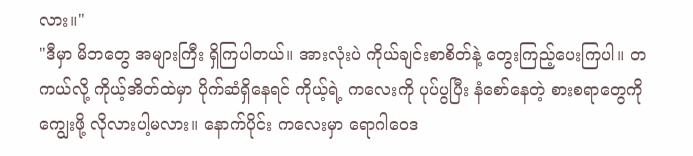လား။"
"ဒီမှာ မိဘတွေ အများကြီး ရှိကြပါတယ်။ အားလုံးပဲ ကိုယ်ချင်းစာစိတ်နဲ့ တွေးကြည့်ပေးကြပါ။ တကယ်လို့ ကိုယ့်အိတ်ထဲမှာ ပိုက်ဆံရှိနေရင် ကိုယ့်ရဲ့ ကလေးကို ပုပ်ပွပြီး နံစော်နေတဲ့ စားစရာတွေကို ကျွေးဖို့ လိုလားပါ့မလား။ နောက်ပိုင်း ကလေးမှာ ရောဂါဝေဒ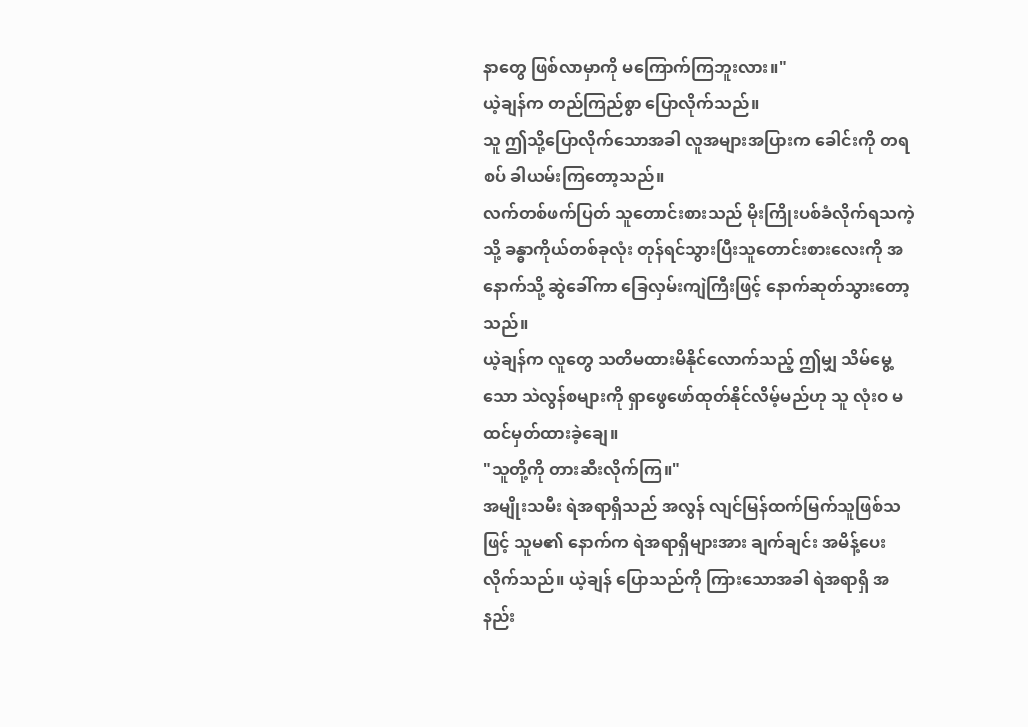နာတွေ ဖြစ်လာမှာကို မကြောက်ကြဘူးလား။"
ယဲ့ချန်က တည်ကြည်စွာ ပြောလိုက်သည်။
သူ ဤသို့ပြောလိုက်သောအခါ လူအများအပြားက ခေါင်းကို တရစပ် ခါယမ်းကြတော့သည်။
လက်တစ်ဖက်ပြတ် သူတောင်းစားသည် မိုးကြိုးပစ်ခံလိုက်ရသကဲ့သို့ ခန္ဓာကိုယ်တစ်ခုလုံး တုန်ရင်သွားပြီးသူတောင်းစားလေးကို အနောက်သို့ ဆွဲခေါ်ကာ ခြေလှမ်းကျဲကြီးဖြင့် နောက်ဆုတ်သွားတော့သည်။
ယဲ့ချန်က လူတွေ သတိမထားမိနိုင်လောက်သည့် ဤမျှ သိမ်မွေ့သော သဲလွန်စများကို ရှာဖွေဖော်ထုတ်နိုင်လိမ့်မည်ဟု သူ လုံးဝ မထင်မှတ်ထားခဲ့ချေ။
"သူတို့ကို တားဆီးလိုက်ကြ။"
အမျိုးသမီး ရဲအရာရှိသည် အလွန် လျင်မြန်ထက်မြက်သူဖြစ်သဖြင့် သူမ၏ နောက်က ရဲအရာရှိများအား ချက်ချင်း အမိန့်ပေးလိုက်သည်။ ယဲ့ချန် ပြောသည်ကို ကြားသောအခါ ရဲအရာရှိ အနည်း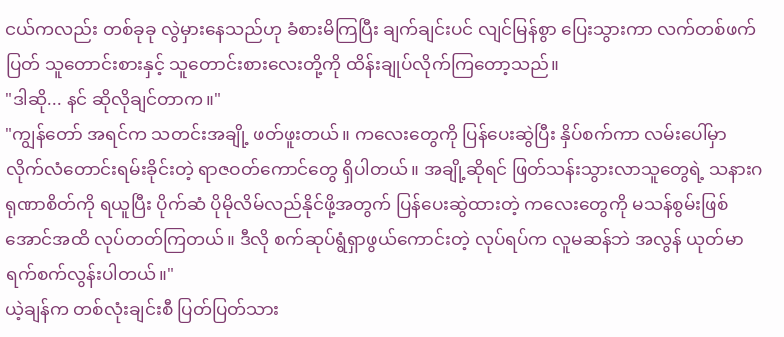ငယ်ကလည်း တစ်ခုခု လွဲမှားနေသည်ဟု ခံစားမိကြပြီး ချက်ချင်းပင် လျင်မြန်စွာ ပြေးသွားကာ လက်တစ်ဖက်ပြတ် သူတောင်းစားနှင့် သူတောင်းစားလေးတို့ကို ထိန်းချုပ်လိုက်ကြတော့သည်။
"ဒါဆို... နင် ဆိုလိုချင်တာက။"
"ကျွန်တော် အရင်က သတင်းအချို့ ဖတ်ဖူးတယ်။ ကလေးတွေကို ပြန်ပေးဆွဲပြီး နှိပ်စက်ကာ လမ်းပေါ်မှာ လိုက်လံတောင်းရမ်းခိုင်းတဲ့ ရာဇဝတ်ကောင်တွေ ရှိပါတယ်။ အချို့ဆိုရင် ဖြတ်သန်းသွားလာသူတွေရဲ့ သနားဂရုဏာစိတ်ကို ရယူပြီး ပိုက်ဆံ ပိုမိုလိမ်လည်နိုင်ဖို့အတွက် ပြန်ပေးဆွဲထားတဲ့ ကလေးတွေကို မသန်စွမ်းဖြစ်အောင်အထိ လုပ်တတ်ကြတယ်။ ဒီလို စက်ဆုပ်ရွံရှာဖွယ်ကောင်းတဲ့ လုပ်ရပ်က လူမဆန်ဘဲ အလွန် ယုတ်မာ ရက်စက်လွန်းပါတယ်။"
ယဲ့ချန်က တစ်လုံးချင်းစီ ပြတ်ပြတ်သား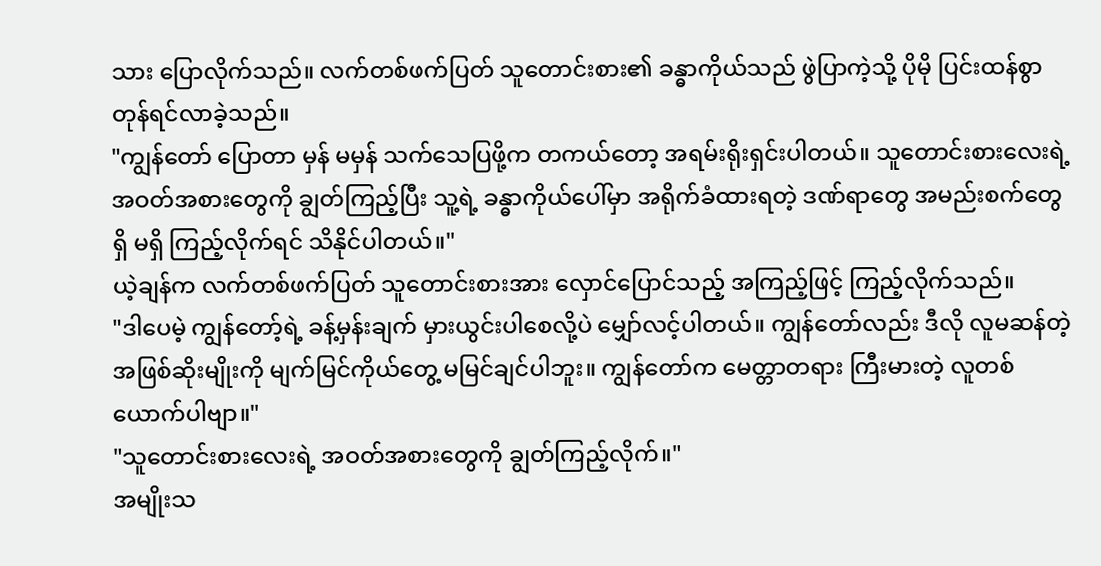သား ပြောလိုက်သည်။ လက်တစ်ဖက်ပြတ် သူတောင်းစား၏ ခန္ဓာကိုယ်သည် ဖွဲပြာကဲ့သို့ ပိုမို ပြင်းထန်စွာ တုန်ရင်လာခဲ့သည်။
"ကျွန်တော် ပြောတာ မှန် မမှန် သက်သေပြဖို့က တကယ်တော့ အရမ်းရိုးရှင်းပါတယ်။ သူတောင်းစားလေးရဲ့ အဝတ်အစားတွေကို ချွတ်ကြည့်ပြီး သူ့ရဲ့ ခန္ဓာကိုယ်ပေါ်မှာ အရိုက်ခံထားရတဲ့ ဒဏ်ရာတွေ အမည်းစက်တွေ ရှိ မရှိ ကြည့်လိုက်ရင် သိနိုင်ပါတယ်။"
ယဲ့ချန်က လက်တစ်ဖက်ပြတ် သူတောင်းစားအား လှောင်ပြောင်သည့် အကြည့်ဖြင့် ကြည့်လိုက်သည်။
"ဒါပေမဲ့ ကျွန်တော့်ရဲ့ ခန့်မှန်းချက် မှားယွင်းပါစေလို့ပဲ မျှော်လင့်ပါတယ်။ ကျွန်တော်လည်း ဒီလို လူမဆန်တဲ့ အဖြစ်ဆိုးမျိုးကို မျက်မြင်ကိုယ်တွေ့ မမြင်ချင်ပါဘူး။ ကျွန်တော်က မေတ္တာတရား ကြီးမားတဲ့ လူတစ်ယောက်ပါဗျာ။"
"သူတောင်းစားလေးရဲ့ အဝတ်အစားတွေကို ချွတ်ကြည့်လိုက်။"
အမျိုးသ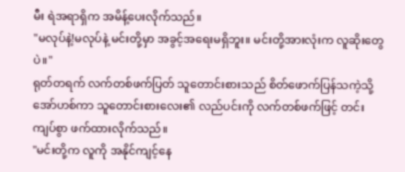မီး ရဲအရာရှိက အမိန့်ပေးလိုက်သည်။
"မလုပ်နဲ့!မလုပ်နဲ့ မင်းတို့မှာ အခွင့်အရေးမရှိဘူး။ မင်းတို့အားလုံးက လူဆိုးတွေပဲ။"
ရုတ်တရက် လက်တစ်ဖက်ပြတ် သူတောင်းစားသည် စိတ်ဖောက်ပြန်သကဲ့သို့ အော်ဟစ်ကာ သူတောင်းစားလေး၏ လည်ပင်းကို လက်တစ်ဖက်ဖြင့် တင်းကျပ်စွာ ဖက်ထားလိုက်သည်။
"မင်းတို့က လူကို အနိုင်ကျင့်နေ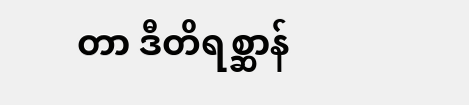တာ ဒီတိရစ္ဆာန်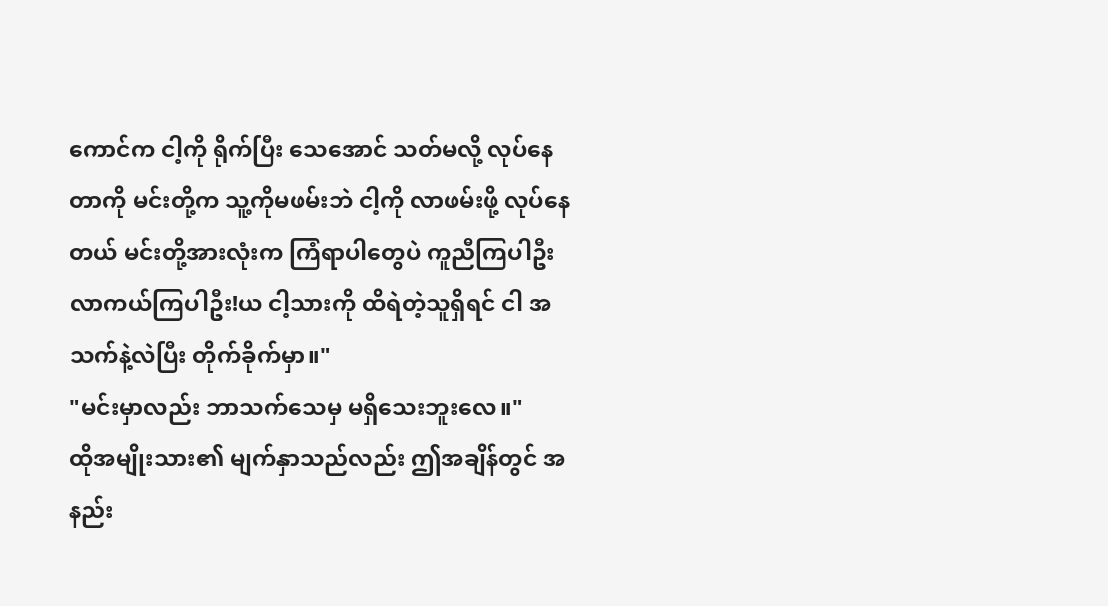ကောင်က ငါ့ကို ရိုက်ပြီး သေအောင် သတ်မလို့ လုပ်နေတာကို မင်းတို့က သူ့ကိုမဖမ်းဘဲ ငါ့ကို လာဖမ်းဖို့ လုပ်နေတယ် မင်းတို့အားလုံးက ကြံရာပါတွေပဲ ကူညီကြပါဦး လာကယ်ကြပါဦး!ယ ငါ့သားကို ထိရဲတဲ့သူရှိရင် ငါ အသက်နဲ့လဲပြီး တိုက်ခိုက်မှာ။"
"မင်းမှာလည်း ဘာသက်သေမှ မရှိသေးဘူးလေ။"
ထိုအမျိုးသား၏ မျက်နှာသည်လည်း ဤအချိန်တွင် အနည်း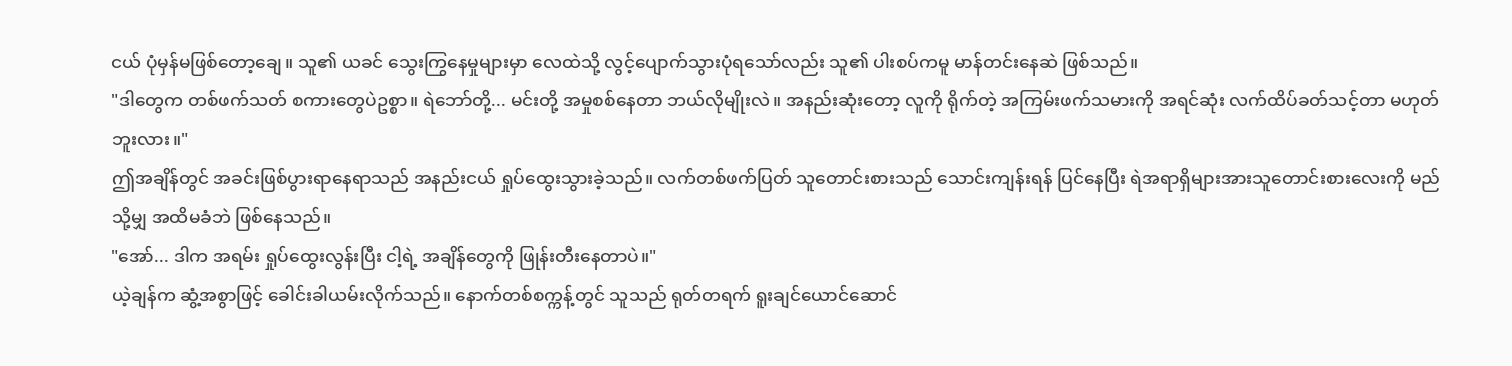ငယ် ပုံမှန်မဖြစ်တော့ချေ။ သူ၏ ယခင် သွေးကြွနေမှုများမှာ လေထဲသို့ လွင့်ပျောက်သွားပုံရသော်လည်း သူ၏ ပါးစပ်ကမူ မာန်တင်းနေဆဲ ဖြစ်သည်။
"ဒါတွေက တစ်ဖက်သတ် စကားတွေပဲဥစ္စာ။ ရဲဘော်တို့... မင်းတို့ အမှုစစ်နေတာ ဘယ်လိုမျိုးလဲ။ အနည်းဆုံးတော့ လူကို ရိုက်တဲ့ အကြမ်းဖက်သမားကို အရင်ဆုံး လက်ထိပ်ခတ်သင့်တာ မဟုတ်ဘူးလား။"
ဤအချိန်တွင် အခင်းဖြစ်ပွားရာနေရာသည် အနည်းငယ် ရှုပ်ထွေးသွားခဲ့သည်။ လက်တစ်ဖက်ပြတ် သူတောင်းစားသည် သောင်းကျန်းရန် ပြင်နေပြီး ရဲအရာရှိများအားသူတောင်းစားလေးကို မည်သို့မျှ အထိမခံဘဲ ဖြစ်နေသည်။
"အော်... ဒါက အရမ်း ရှုပ်ထွေးလွန်းပြီး ငါ့ရဲ့ အချိန်တွေကို ဖြုန်းတီးနေတာပဲ။"
ယဲ့ချန်က ဆွံ့အစွာဖြင့် ခေါင်းခါယမ်းလိုက်သည်။ နောက်တစ်စက္ကန့်တွင် သူသည် ရုတ်တရက် ရူးချင်ယောင်ဆောင်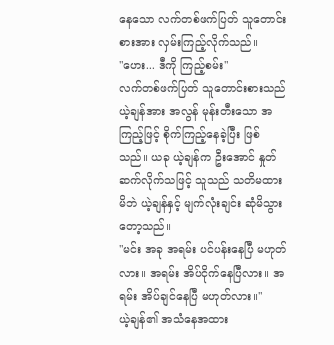နေသော လက်တစ်ဖက်ပြတ် သူတောင်းစားအား လှမ်းကြည့်လိုက်သည်။
"ဟေး... ဒီကို ကြည့်စမ်း"
လက်တစ်ဖက်ပြတ် သူတောင်းစားသည် ယဲ့ချန်အား အလွန် မုန်းတီးသော အကြည့်ဖြင့် စိုက်ကြည့်နေခဲ့ပြီး ဖြစ်သည်။ ယခု ယဲ့ချန်က ဦးအောင် နှုတ်ဆက်လိုက်သဖြင့် သူသည် သတိမထားမိဘဲ ယဲ့ချန်နှင့် မျက်လုံးချင်း ဆုံမိသွားတော့သည်။
"မင်း အခု အရမ်း ပင်ပန်းနေပြီ မဟုတ်လား။ အရမ်း အိပ်ငိုက်နေပြီလား။ အရမ်း အိပ်ချင်နေပြီ မဟုတ်လား။"
ယဲ့ချန်၏ အသံနေအထား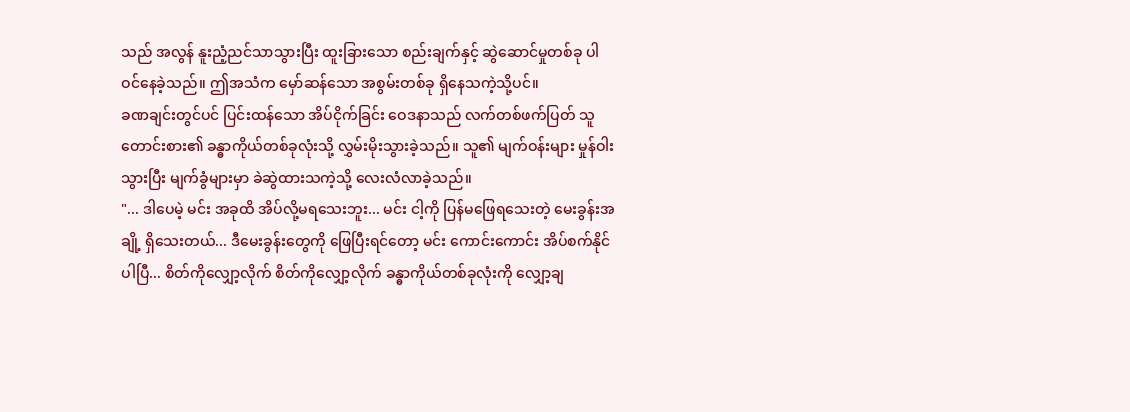သည် အလွန် နူးညံ့ညင်သာသွားပြီး ထူးခြားသော စည်းချက်နှင့် ဆွဲဆောင်မှုတစ်ခု ပါဝင်နေခဲ့သည်။ ဤအသံက မှော်ဆန်သော အစွမ်းတစ်ခု ရှိနေသကဲ့သို့ပင်။
ခဏချင်းတွင်ပင် ပြင်းထန်သော အိပ်ငိုက်ခြင်း ဝေဒနာသည် လက်တစ်ဖက်ပြတ် သူတောင်းစား၏ ခန္ဓာကိုယ်တစ်ခုလုံးသို့ လွှမ်းမိုးသွားခဲ့သည်။ သူ၏ မျက်ဝန်းများ မှုန်ဝါးသွားပြီး မျက်ခွံများမှာ ခဲဆွဲထားသကဲ့သို့ လေးလံလာခဲ့သည်။
"... ဒါပေမဲ့ မင်း အခုထိ အိပ်လို့မရသေးဘူး... မင်း ငါ့ကို ပြန်မဖြေရသေးတဲ့ မေးခွန်းအချို့ ရှိသေးတယ်... ဒီမေးခွန်းတွေကို ဖြေပြီးရင်တော့ မင်း ကောင်းကောင်း အိပ်စက်နိုင်ပါပြီ... စိတ်ကိုလျှော့လိုက် စိတ်ကိုလျှော့လိုက် ခန္ဓာကိုယ်တစ်ခုလုံးကို လျှော့ချ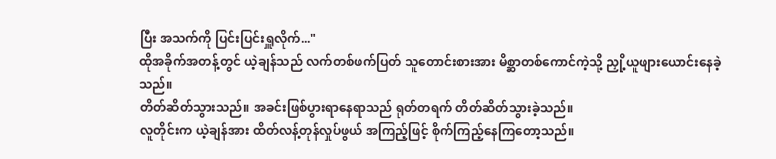ပြီး အသက်ကို ပြင်းပြင်းရှူလိုက်..."
ထိုအခိုက်အတန့်တွင် ယဲ့ချန်သည် လက်တစ်ဖက်ပြတ် သူတောင်းစားအား မိစ္ဆာတစ်ကောင်ကဲ့သို့ ညှို့ယူဖျားယောင်းနေခဲ့သည်။
တိတ်ဆိတ်သွားသည်။ အခင်းဖြစ်ပွားရာနေရာသည် ရုတ်တရက် တိတ်ဆိတ်သွားခဲ့သည်။
လူတိုင်းက ယဲ့ချန်အား ထိတ်လန့်တုန်လှုပ်ဖွယ် အကြည့်ဖြင့် စိုက်ကြည့်နေကြတော့သည်။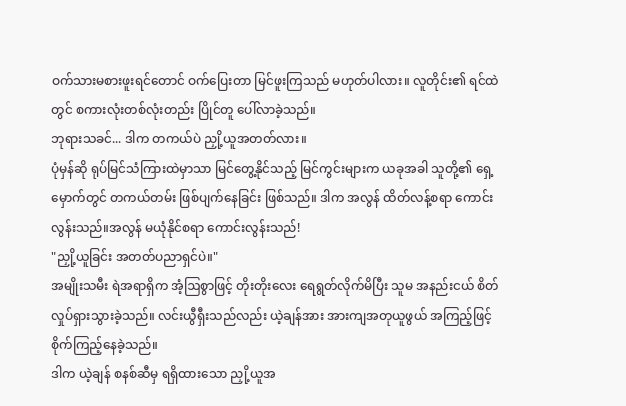ဝက်သားမစားဖူးရင်တောင် ဝက်ပြေးတာ မြင်ဖူးကြသည် မဟုတ်ပါလား။ လူတိုင်း၏ ရင်ထဲတွင် စကားလုံးတစ်လုံးတည်း ပြိုင်တူ ပေါ်လာခဲ့သည်။
ဘုရားသခင်... ဒါက တကယ်ပဲ ညှို့ယူအတတ်လား။
ပုံမှန်ဆို ရုပ်မြင်သံကြားထဲမှာသာ မြင်တွေ့နိုင်သည့် မြင်ကွင်းများက ယခုအခါ သူတို့၏ ရှေ့မှောက်တွင် တကယ်တမ်း ဖြစ်ပျက်နေခြင်း ဖြစ်သည်။ ဒါက အလွန် ထိတ်လန့်စရာ ကောင်းလွန်းသည်။အလွန် မယုံနိုင်စရာ ကောင်းလွန်းသည်!
"ညှို့ယူခြင်း အတတ်ပညာရှင်ပဲ။"
အမျိုးသမီး ရဲအရာရှိက အံ့ဩစွာဖြင့် တိုးတိုးလေး ရေရွတ်လိုက်မိပြီး သူမ အနည်းငယ် စိတ်လှုပ်ရှားသွားခဲ့သည်။ လင်းယွီရှီးသည်လည်း ယဲ့ချန်အား အားကျအတုယူဖွယ် အကြည့်ဖြင့် စိုက်ကြည့်နေခဲ့သည်။
ဒါက ယဲ့ချန် စနစ်ဆီမှ ရရှိထားသော ညှို့ယူအ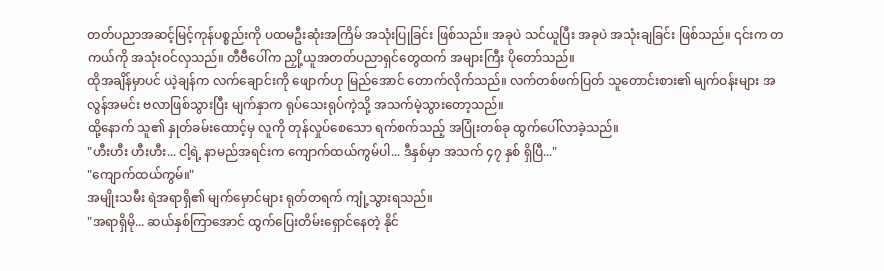တတ်ပညာအဆင့်မြင့်ကုန်ပစ္စည်းကို ပထမဦးဆုံးအကြိမ် အသုံးပြုခြင်း ဖြစ်သည်။ အခုပဲ သင်ယူပြီး အခုပဲ အသုံးချခြင်း ဖြစ်သည်။ ၎င်းက တကယ်ကို အသုံးဝင်လှသည်။ တီဗီပေါ်က ညှို့ယူအတတ်ပညာရှင်တွေထက် အများကြီး ပိုတော်သည်။
ထိုအချိန်မှာပင် ယဲ့ချန်က လက်ချောင်းကို ဖျောက်ဟု မြည်အောင် တောက်လိုက်သည်။ လက်တစ်ဖက်ပြတ် သူတောင်းစား၏ မျက်ဝန်းများ အလွန်အမင်း ဗလာဖြစ်သွားပြီး မျက်နှာက ရုပ်သေးရုပ်ကဲ့သို့ အသက်မဲ့သွားတော့သည်။
ထို့နောက် သူ၏ နှုတ်ခမ်းထောင့်မှ လူကို တုန်လှုပ်စေသော ရက်စက်သည့် အပြုံးတစ်ခု ထွက်ပေါ်လာခဲ့သည်။
"ဟီးဟီး ဟီးဟီး... ငါ့ရဲ့ နာမည်အရင်းက ကျောက်ထယ်ကွမ်ပါ... ဒီနှစ်မှာ အသက် ၄၇ နှစ် ရှိပြီ..."
"ကျောက်ထယ်ကွမ်။"
အမျိုးသမီး ရဲအရာရှိ၏ မျက်မှောင်များ ရုတ်တရက် ကျုံ့သွားရသည်။
"အရာရှိမို... ဆယ်နှစ်ကြာအောင် ထွက်ပြေးတိမ်းရှောင်နေတဲ့ နိုင်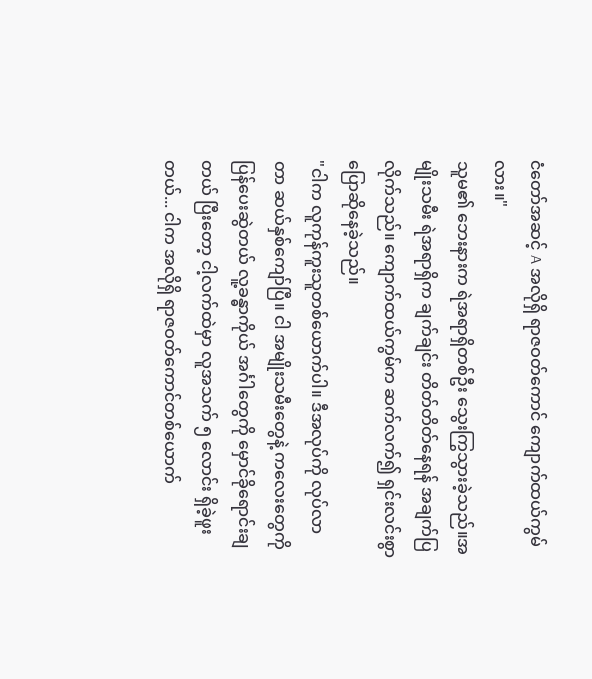ငံတော်အဆင့် A အလိုရှိ ရာဇဝတ်ကောင် ကျောက်ထယ်ကွမ်လား။"
သူမ၏ ဘေးနားက ရဲအရာရှိတစ်ဦး သွေးကြွသွားခဲ့သည်။အမျိုးသမီး ရဲအရာရှိက ချက်ချင်း တိတ်တိတ်နေရန် အချက်ပြလိုက်သည်။ ကျောက်ထယ်ကွမ်က ဆက်လက်၍ ရှင်းလင်းစွာ ပြောဆိုနေခဲ့သည်။
"ငါက လူကုန်ကူးသူတစ်ယောက်ပါ။ ဒီအလုပ်ကို လုပ်လာတာ ဆယ်နှစ်ကျော်ပြီ။ ငါ အမျိုးသမီးတွေနဲ့ ကလေးတွေကို ပြန်ပေးဆွဲတယ် လူ့ခန္ဓာကိုယ် အင်္ဂါတွေကို မှောင်ခိုရောင်းချတယ် ပြီးတော့ ငါ့လက်ထဲမှာ လူအသက် ၅ လောင်း ရှိခဲ့ဖူးတယ်... ငါက အလိုရှိ ရာဇဝတ်ကောင်တစ်ယောက်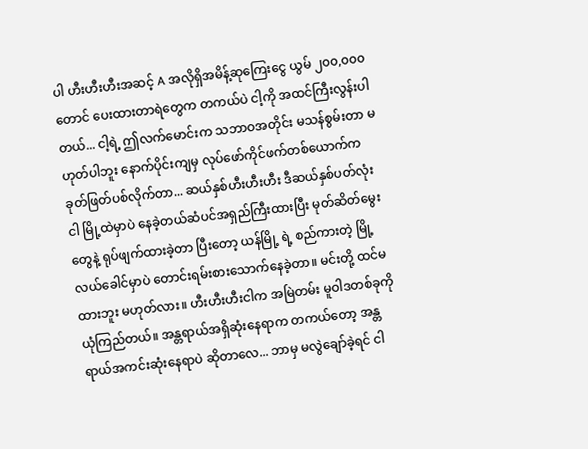ပါ ဟီးဟီးဟီးအဆင့် A အလိုရှိအမိန့်ဆုကြေးငွေ ယွမ် ၂၀၀,၀၀၀ တောင် ပေးထားတာရဲတွေက တကယ်ပဲ ငါ့ကို အထင်ကြီးလွန်းပါတယ်... ငါ့ရဲ့ ဤလက်မောင်းက သဘာဝအတိုင်း မသန်စွမ်းတာ မဟုတ်ပါဘူး နောက်ပိုင်းကျမှ လုပ်ဖော်ကိုင်ဖက်တစ်ယောက်က ခုတ်ဖြတ်ပစ်လိုက်တာ... ဆယ်နှစ်ဟီးဟီးဟီး ဒီဆယ်နှစ်ပတ်လုံး ငါ မြို့ထဲမှာပဲ နေခဲ့တယ်ဆံပင်အရှည်ကြီးထားပြီး မုတ်ဆိတ်မွေးတွေနဲ့ ရုပ်ဖျက်ထားခဲ့တာ ပြီးတော့ ယန်မြို့ ရဲ့ စည်ကားတဲ့ မြို့လယ်ခေါင်မှာပဲ တောင်းရမ်းစားသောက်နေခဲ့တာ။ မင်းတို့ ထင်မထားဘူး မဟုတ်လား။ ဟီးဟီးဟီးငါက အမြဲတမ်း မူဝါဒတစ်ခုကို ယုံကြည်တယ်။ အန္တရာယ်အရှိဆုံးနေရာက တကယ်တော့ အန္တရာယ်အကင်းဆုံးနေရာပဲ ဆိုတာလေ... ဘာမှ မလွဲချော်ခဲ့ရင် ငါ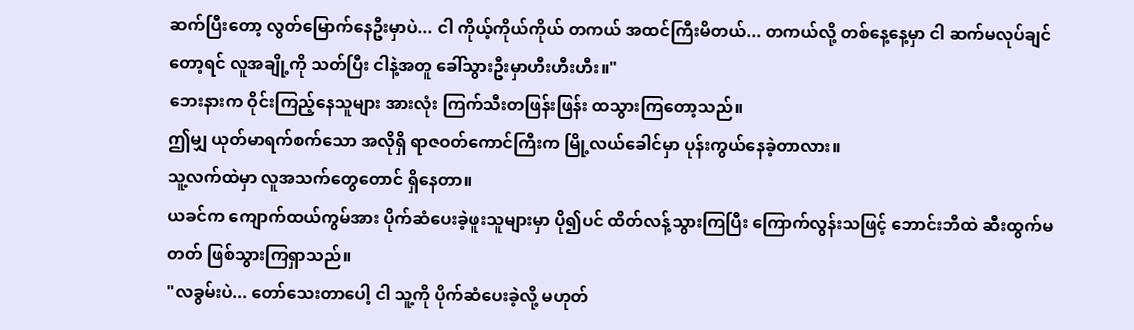ဆက်ပြီးတော့ လွတ်မြောက်နေဦးမှာပဲ... ငါ ကိုယ့်ကိုယ်ကိုယ် တကယ် အထင်ကြီးမိတယ်... တကယ်လို့ တစ်နေ့နေ့မှာ ငါ ဆက်မလုပ်ချင်တော့ရင် လူအချို့ကို သတ်ပြီး ငါနဲ့အတူ ခေါ်သွားဦးမှာဟီးဟီးဟီး။"
ဘေးနားက ဝိုင်းကြည့်နေသူများ အားလုံး ကြက်သီးတဖြန်းဖြန်း ထသွားကြတော့သည်။
ဤမျှ ယုတ်မာရက်စက်သော အလိုရှိ ရာဇဝတ်ကောင်ကြီးက မြို့လယ်ခေါင်မှာ ပုန်းကွယ်နေခဲ့တာလား။
သူ့လက်ထဲမှာ လူအသက်တွေတောင် ရှိနေတာ။
ယခင်က ကျောက်ထယ်ကွမ်အား ပိုက်ဆံပေးခဲ့ဖူးသူများမှာ ပို၍ပင် ထိတ်လန့်သွားကြပြီး ကြောက်လွန်းသဖြင့် ဘောင်းဘီထဲ ဆီးထွက်မတတ် ဖြစ်သွားကြရှာသည်။
"လခွမ်းပဲ... တော်သေးတာပေါ့ ငါ သူ့ကို ပိုက်ဆံပေးခဲ့လို့ မဟုတ်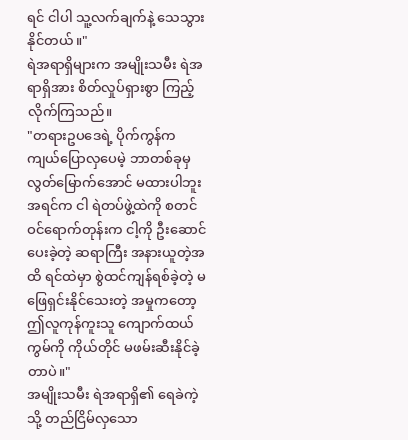ရင် ငါပါ သူ့လက်ချက်နဲ့ သေသွားနိုင်တယ်။"
ရဲအရာရှိများက အမျိုးသမီး ရဲအရာရှိအား စိတ်လှုပ်ရှားစွာ ကြည့်လိုက်ကြသည်။
"တရားဥပဒေရဲ့ ပိုက်ကွန်က ကျယ်ပြောလှပေမဲ့ ဘာတစ်ခုမှ လွတ်မြောက်အောင် မထားပါဘူး အရင်က ငါ ရဲတပ်ဖွဲ့ထဲကို စတင်ဝင်ရောက်တုန်းက ငါ့ကို ဦးဆောင်ပေးခဲ့တဲ့ ဆရာကြီး အနားယူတဲ့အထိ ရင်ထဲမှာ စွဲထင်ကျန်ရစ်ခဲ့တဲ့ မဖြေရှင်းနိုင်သေးတဲ့ အမှုကတော့ ဤလူကုန်ကူးသူ ကျောက်ထယ်ကွမ်ကို ကိုယ်တိုင် မဖမ်းဆီးနိုင်ခဲ့တာပဲ။"
အမျိုးသမီး ရဲအရာရှိ၏ ရေခဲကဲ့သို့ တည်ငြိမ်လှသော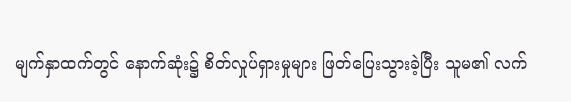မျက်နှာထက်တွင် နောက်ဆုံး၌ စိတ်လှုပ်ရှားမှုများ ဖြတ်ပြေးသွားခဲ့ပြီး သူမ၏ လက်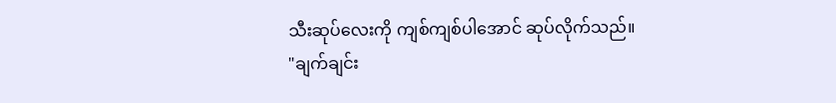သီးဆုပ်လေးကို ကျစ်ကျစ်ပါအောင် ဆုပ်လိုက်သည်။
"ချက်ချင်း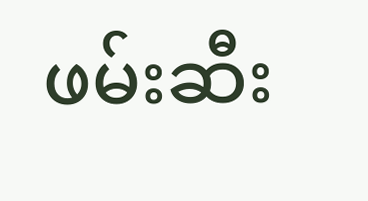ဖမ်းဆီး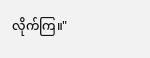လိုက်ကြ။"